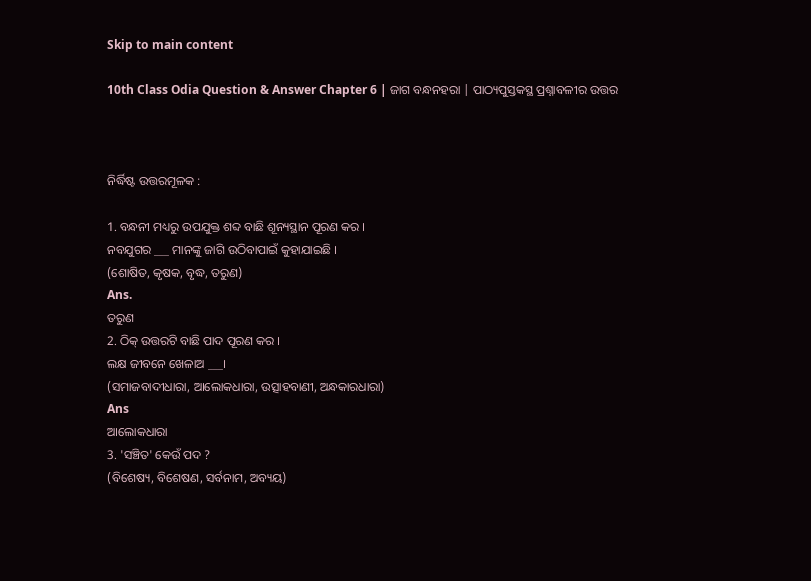Skip to main content

10th Class Odia Question & Answer Chapter 6 | ଜାଗ ବନ୍ଧନହରା | ପାଠ୍ୟପୁସ୍ତକସ୍ଥ ପ୍ରଶ୍ନାବଳୀର ଉତ୍ତର



ନିର୍ଦ୍ଧିଷ୍ଟ ଉତ୍ତରମୂଳକ :

1. ବନ୍ଧନୀ ମଧ୍ୟରୁ ଉପଯୁକ୍ତ ଶବ୍ଦ ବାଛି ଶୂନ୍ୟସ୍ଥାନ ପୂରଣ କର ।
ନବଯୁଗର ___ ମାନଙ୍କୁ ଜାଗି ଉଠିବାପାଇଁ କୁହାଯାଇଛି ।
(ଶୋଷିତ, କୃଷକ, ବୃଦ୍ଧ, ତରୁଣ)
Ans.
ତରୁଣ
2. ଠିକ୍ ଉତ୍ତରଟି ବାଛି ପାଦ ପୂରଣ କର ।
ଲକ୍ଷ ଜୀବନେ ଖେଳାଅ ___।
(ସମାଜବାଦୀଧାରା, ଆଲୋକଧାରା, ଉତ୍ସାହବାଣୀ, ଅନ୍ଧକାରଧାରା)
Ans
ଆଲୋକଧାରା
3. 'ସଞ୍ଚିତ' କେଉଁ ପଦ ?
(ବିଶେଷ୍ୟ, ବିଶେଷଣ, ସର୍ବନାମ, ଅବ୍ୟୟ)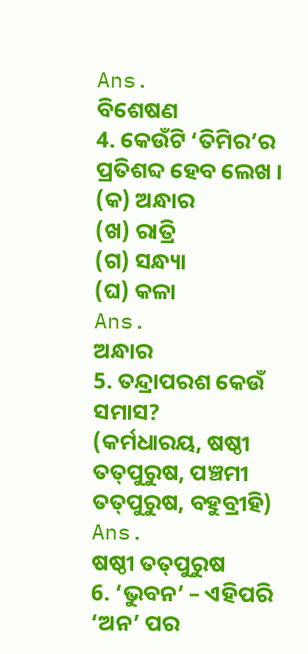Ans.
ବିଶେଷଣ
4. କେଉଁଟି ‘ତିମିର’ର ପ୍ରତିଶବ୍ଦ ହେବ ଲେଖ ।
(କ) ଅନ୍ଧାର
(ଖ) ରାତ୍ରି
(ଗ) ସନ୍ଧ୍ୟା
(ଘ) କଳା
Ans.
ଅନ୍ଧାର
5. ତନ୍ଦ୍ରାପରଶ କେଉଁ ସମାସ?
(କର୍ମଧାରୟ, ଷଷ୍ଠୀ ତତ୍‌ପୁରୁଷ, ପଞ୍ଚମୀ ତତ୍‌ପୁରୁଷ, ବହୁବ୍ରୀହି)
Ans.
ଷଷ୍ଠୀ ତତ୍‌ପୁରୁଷ
6. ‘ଭୁବନ’ – ଏହିପରି ‘ଅନ’ ପର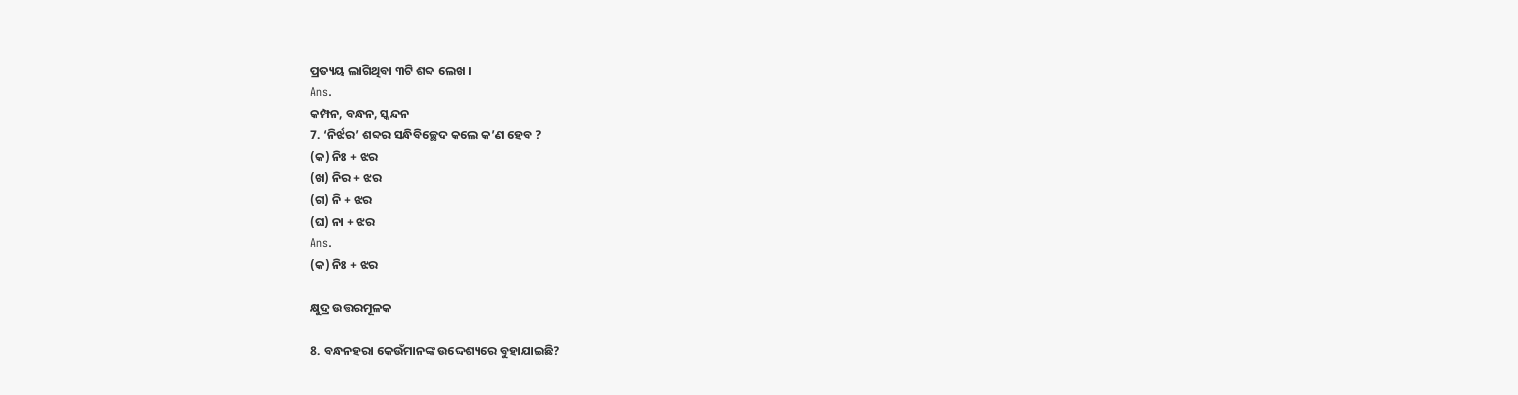ପ୍ରତ୍ୟୟ ଲାଗିଥିବା ୩ଟି ଶବ୍ଦ ଲେଖ ।
Ans.
କମ୍ପନ, ବନ୍ଧନ, ସ୍କନ୍ଦନ
7. ‘ନିର୍ଝର’ ଶବ୍ଦର ସନ୍ଧିବିଚ୍ଛେଦ କଲେ କ’ଣ ହେବ ?
(କ) ନିଃ + ଝର
(ଖ) ନିର + ଝର
(ଗ) ନି + ଝର
(ଘ) ନା + ଝର
Ans.
(କ) ନିଃ + ଝର

କ୍ଷୁଦ୍ର ଉତ୍ତରମୂଳକ

8. ବନ୍ଧନହରା କେଉଁମାନଙ୍କ ଉଦ୍ଦେଶ୍ୟରେ ବୁହାଯାଇଛି?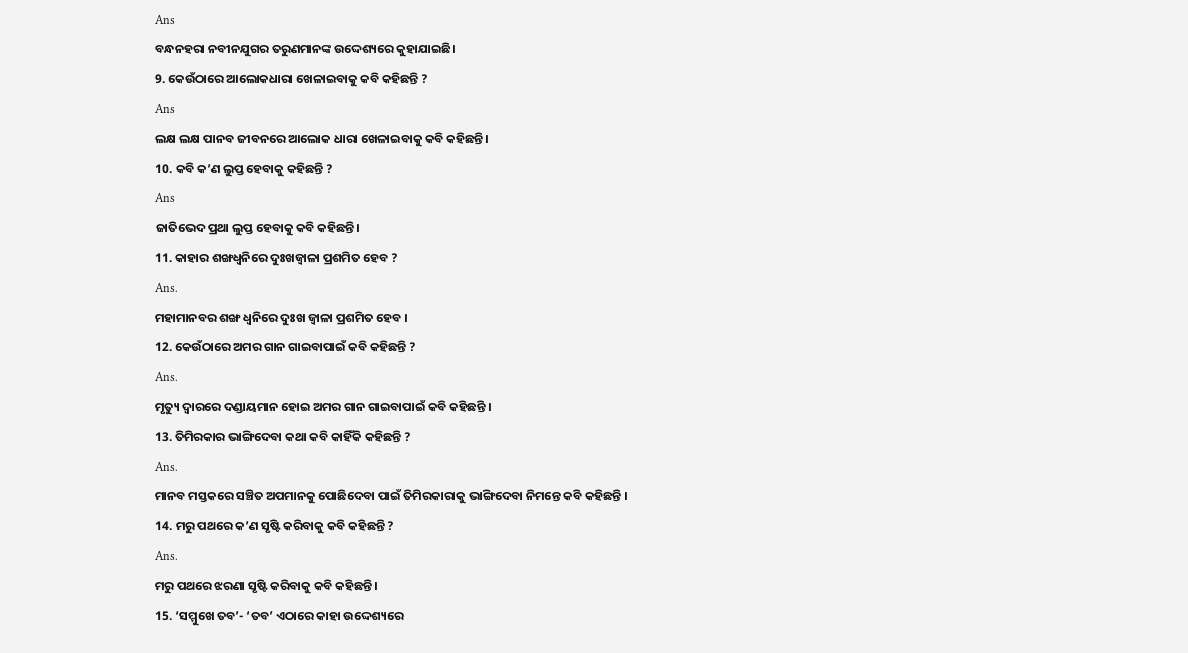Ans
ବନ୍ଧନହରା ନବୀନଯୁଗର ତରୁଣମାନଙ୍କ ଉଦ୍ଦେଶ୍ୟରେ କୁହାଯାଇଛି।
9. କେଉଁଠାରେ ଆଲୋକଧାରା ଖେଳାଇବାକୁ କବି କହିଛନ୍ତି ?
Ans
ଲକ୍ଷ ଲକ୍ଷ ପାନବ ଜୀବନରେ ଆଲୋକ ଧାରା ଖେଳାଇବାକୁ କବି କହିଛନ୍ତି।
10. କବି କ’ଣ ଲୁପ୍ତ ହେବାକୁ କହିଛନ୍ତି ?
Ans
ଜାତିଭେଦ ପ୍ରଥା ଲୁପ୍ତ ହେବାକୁ କବି କହିଛନ୍ତି।
11. କାହାର ଶଙ୍ଖଧ୍ଵନିରେ ଦୁଃଖଜ୍ଵାଳା ପ୍ରଶମିତ ହେବ ?
Ans.
ମହାମାନବର ଶଙ୍ଖ ଧ୍ଵନିରେ ଦୁଃଖ ଜ୍ଵାଳା ପ୍ରଶମିତ ହେବ ।
12. କେଉଁଠାରେ ଅମର ଗାନ ଗାଇବାପାଇଁ କବି କହିଛନ୍ତି ?
Ans.
ମୃତ୍ୟୁ ଦ୍ଵାରରେ ଦଣ୍ଡାୟମାନ ହୋଇ ଅମର ଗାନ ଗାଇବାପାଇଁ କବି କହିଛନ୍ତି ।
13. ତିମିରକାର ଭାଙ୍ଗିଦେବା କଥା କବି କାହିଁକି କହିଛନ୍ତି ?
Ans.
ମାନବ ମସ୍ତକରେ ସଞ୍ଚିତ ଅପମାନକୁ ପୋଛିଦେବା ପାଇଁ ତିମିରକାରାକୁ ଭାଙ୍ଗିଦେବା ନିମନ୍ତେ କବି କହିଛନ୍ତି ।
14. ମରୁ ପଥରେ କ’ଣ ସୃଷ୍ଟି କରିବାକୁ କବି କହିଛନ୍ତି ?
Ans.
ମରୁ ପଥରେ ଝରଣା ସୃଷ୍ଟି କରିବାକୁ କବି କହିଛନ୍ତି ।
15. ‘ସମ୍ମୁଖେ ତବ’- ‘ତବ’ ଏଠାରେ କାହା ଉଦ୍ଦେଶ୍ୟରେ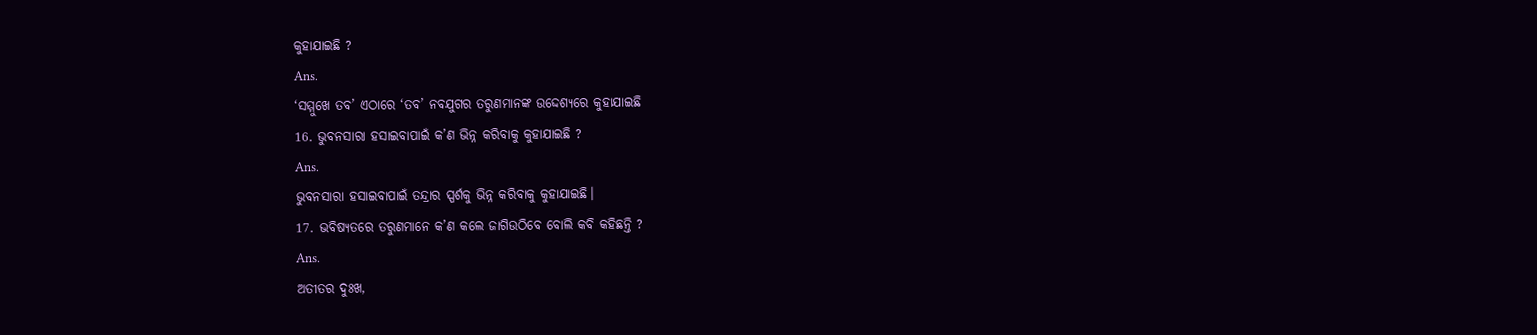କୁହାଯାଇଛି ?
Ans.
‘ସମ୍ମୁଖେ ତବ’ ଏଠାରେ ‘ତବ’ ନବଯୁଗର ତରୁଣମାନଙ୍କ ଉଦ୍ଦେଶ୍ୟରେ କୁହାଯାଇଛି
16. ଭୁବନସାରା ହସାଇବାପାଇଁ କ’ଣ ଭିନ୍ନ କରିବାକୁ କୁହାଯାଇଛି ?
Ans.
ଭୁବନସାରା ହସାଇବାପାଇଁ ତନ୍ଦ୍ରାର ସ୍ପର୍ଶକୁ ଭିନ୍ନ କରିବାକୁ କୁହାଯାଇଛି।
17. ଭବିଷ୍ୟତରେ ତରୁଣମାନେ କ’ଣ କଲେ ଜାଗିଉଠିବେ ବୋଲି କବି କହିଛନ୍ତି ?
Ans.
ଅତୀତର ଦୁଃଖ,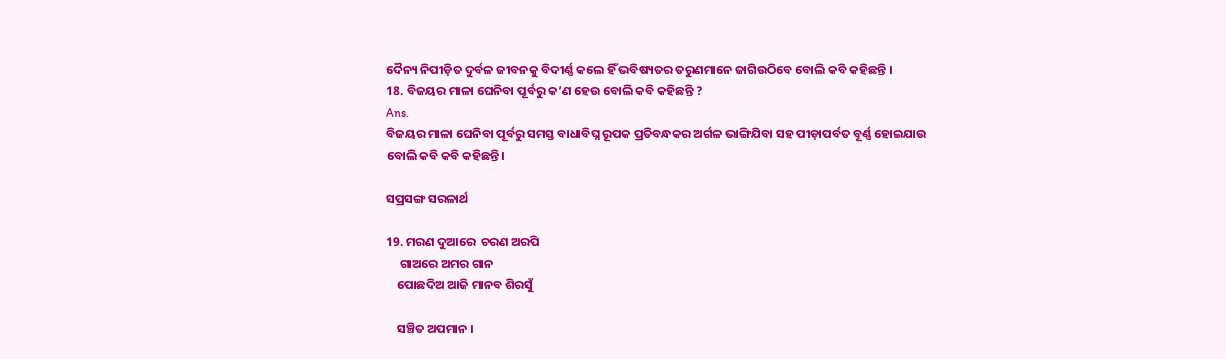ଦୈନ୍ୟ ନିପୀଡ଼ିତ ଦୁର୍ବଳ ଜୀବନକୁ ବିଦୀର୍ଣ୍ଣ କଲେ ହିଁ ଭବିଷ୍ୟତର ତରୁଣମାନେ ଜାଗିଉଠିବେ ବୋଲି କବି କହିଛନ୍ତି ।
18. ବିଜୟର ମାଳା ଘେନିବା ପୂର୍ବରୁ କ’ଣ ହେଉ ବୋଲି କବି କହିଛନ୍ତି ?
Ans.
ବିଜୟର ମାଳା ଘେନିବା ପୂର୍ବରୁ ସମସ୍ତ ବାଧାବିଘ୍ନ ରୂପକ ପ୍ରତିବନ୍ଧକର ଅର୍ଗଳ ଭାଙ୍ଗିଯିବା ସହ ପୀଡ଼ାପର୍ବତ ବୂର୍ଣ୍ଣ ହୋଇଯାଉ ବୋଲି କବି କବି କହିଛନ୍ତି।

ସପ୍ରସଙ୍ଗ ସରଳାର୍ଥ

19. ମରଣ ଦୁଆରେ  ଚରଣ ଅରପି
     ଗାଅରେ ଅମର ଗାନ
    ପୋଛଦିଅ ଆଜି ମାନବ ଶିରସୁଁ

    ସଞ୍ଚିତ ଅପମାନ ।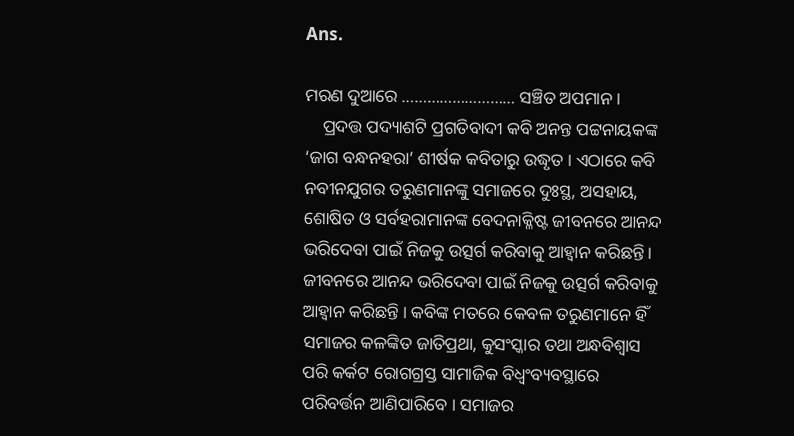Ans.

ମରଣ ଦୁଆରେ ……………………… ସଞ୍ଚିତ ଅପମାନ ।
    ପ୍ରଦତ୍ତ ପଦ୍ୟାଶଟି ପ୍ରଗତିବାଦୀ କବି ଅନନ୍ତ ପଟ୍ଟନାୟକଙ୍କ ‘ଜାଗ ବନ୍ଧନହରା’ ଶୀର୍ଷକ କବିତାରୁ ଉଦ୍ଧୃତ । ଏଠାରେ କବି ନବୀନଯୁଗର ତରୁଣମାନଙ୍କୁ ସମାଜରେ ଦୁଃସ୍ଥ, ଅସହାୟ, ଶୋଷିତ ଓ ସର୍ବହରାମାନଙ୍କ ବେଦନାକ୍ଳିଷ୍ଟ ଜୀବନରେ ଆନନ୍ଦ ଭରିଦେବା ପାଇଁ ନିଜକୁ ଉତ୍ସର୍ଗ କରିବାକୁ ଆହ୍ଵାନ କରିଛନ୍ତି। ଜୀବନରେ ଆନନ୍ଦ ଭରିଦେବା ପାଇଁ ନିଜକୁ ଉତ୍ସର୍ଗ କରିବାକୁ ଆହ୍ଵାନ କରିଛନ୍ତି । କବିଙ୍କ ମତରେ କେବଳ ତରୁଣମାନେ ହିଁ ସମାଜର କଳଙ୍କିତ ଜାତିପ୍ରଥା, କୁସଂସ୍କାର ତଥା ଅନ୍ଧବିଶ୍ବାସ ପରି କର୍କଟ ରୋଗଗ୍ରସ୍ତ ସାମାଜିକ ବିଧ୍ୱଂବ୍ୟବସ୍ଥାରେ ପରିବର୍ତ୍ତନ ଆଣିପାରିବେ । ସମାଜର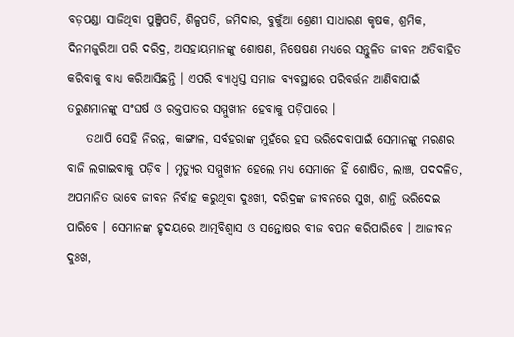ବଡ଼ପଣ୍ଡା ସାଜିଥିବା ପୁଞ୍ଜିପତି, ଶିଳ୍ପପତି, ଜମିଦାର, ବୁକୁଁଆ ଶ୍ରେଣୀ ସାଧାରଣ କୃଷକ, ଶ୍ରମିକ, ଦିନମଜୁରିଆ ପରି ଦରିଦ୍ର, ଅସହାୟମାନଙ୍କୁ ଶୋଷଣ, ନିଷେଷଣ ମଧ୍ୟରେ ସନ୍ତୁଳିତ ଜୀବନ ଅତିବାହିତ କରିବାକୁ ବାଧ୍ୟ କରିଆସିଛନ୍ତି । ଏପରି ବ୍ୟାଧ୍ବସ୍ତ ସମାଜ ବ୍ୟବସ୍ଥାରେ ପରିବର୍ତ୍ତନ ଆଣିବାପାଇଁ ତରୁଣମାନଙ୍କୁ ସଂଘର୍ଷ ଓ ରକ୍ତପାତର ସମ୍ମୁଖୀନ ହେବାକୁ ପଡ଼ିପାରେ ।
    ତଥାପି ସେହି ନିରନ୍ନ, କାଙ୍ଗାଳ, ସର୍ବହରାଙ୍କ ମୁହଁରେ ହସ ଭରିଦେବାପାଇଁ ସେମାନଙ୍କୁ ମରଣର ବାଜି ଲଗାଇବାକୁ ପଡ଼ିବ । ମୃତ୍ୟୁର ସମ୍ମୁଖୀନ ହେଲେ ମଧ୍ୟ ସେମାନେ ହିଁ ଶୋଷିତ, ଲାଞ୍ଚ, ପଦଦଳିତ, ଅପମାନିତ ଭାବେ ଜୀବନ ନିର୍ବାହ କରୁଥିବା ଦୁଃଖୀ, ଦରିଦ୍ରଙ୍କ ଜୀବନରେ ସୁଖ, ଶାନ୍ତି ଭରିଦେଇ ପାରିବେ । ସେମାନଙ୍କ ହୃଦୟରେ ଆତ୍ମବିଶ୍ଵାସ ଓ ସନ୍ତୋଷର ବୀଜ ବପନ କରିପାରିବେ । ଆଜୀବନ ଦୁଃଖ,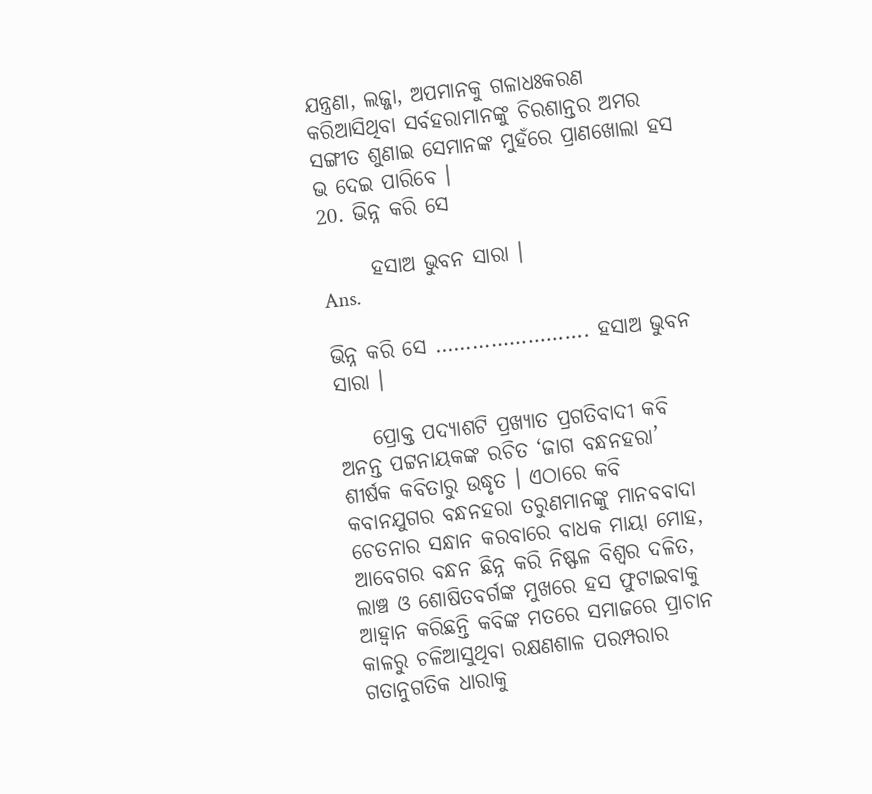ଯନ୍ତ୍ରଣା, ଲଜ୍ଜା, ଅପମାନକୁ ଗଳାଧଃକରଣ କରିଆସିଥିବା ସର୍ବହରାମାନଙ୍କୁ ଚିରଶାନ୍ତର ଅମର ସଙ୍ଗୀତ ଶୁଣାଇ ସେମାନଙ୍କ ମୁହଁରେ ପ୍ରାଣଖୋଲା ହସ ଭ ଦେଇ ପାରିବେ ।
20. ଭିନ୍ନ କରି ସେ

      ହସାଅ ଭୁବନ ସାରା ।
Ans.

ଭିନ୍ନ କରି ସେ ……………………. ହସାଅ ଭୁବନ ସାରା ।

    ପ୍ରୋକ୍ତ ପଦ୍ୟାଶଟି ପ୍ରଖ୍ୟାତ ପ୍ରଗତିବାଦୀ କବି ଅନନ୍ତ ପଟ୍ଟନାୟକଙ୍କ ରଚିତ ‘ଜାଗ ବନ୍ଧନହରା’ ଶୀର୍ଷକ କବିତାରୁ ଉଦ୍ଧୃତ । ଏଠାରେ କବି କବାନଯୁଗର ବନ୍ଧନହରା ତରୁଣମାନଙ୍କୁ ମାନବବାଦା ଚେତନାର ସନ୍ଧାନ କରବାରେ ବାଧକ ମାୟା ମୋହ, ଆବେଗର ବନ୍ଧନ ଛିନ୍ନ କରି ନିଷ୍ଫଳ ବିଶ୍ବର ଦଳିତ, ଲାଞ୍ଚ ଓ ଶୋଷିତବର୍ଗଙ୍କ ମୁଖରେ ହସ ଫୁଟାଇବାକୁ ଆହ୍ଵାନ କରିଛନ୍ତି କବିଙ୍କ ମତରେ ସମାଜରେ ପ୍ରାଚାନ କାଳରୁ ଚଳିଆସୁଥିବା ରକ୍ଷଣଶାଳ ପରମ୍ପରାର ଗତାନୁଗତିକ ଧାରାକୁ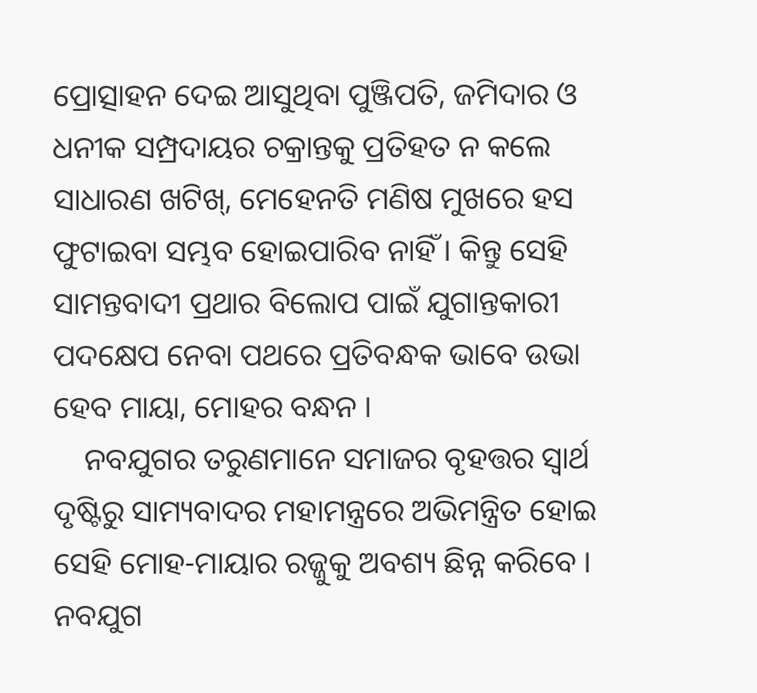ପ୍ରୋତ୍ସାହନ ଦେଇ ଆସୁଥିବା ପୁଞ୍ଜିପତି, ଜମିଦାର ଓ ଧନୀକ ସମ୍ପ୍ରଦାୟର ଚକ୍ରାନ୍ତକୁ ପ୍ରତିହତ ନ କଲେ ସାଧାରଣ ଖଟିଖ୍, ମେହେନତି ମଣିଷ ମୁଖରେ ହସ ଫୁଟାଇବା ସମ୍ଭବ ହୋଇପାରିବ ନାହିଁ । କିନ୍ତୁ ସେହି ସାମନ୍ତବାଦୀ ପ୍ରଥାର ବିଲୋପ ପାଇଁ ଯୁଗାନ୍ତକାରୀ ପଦକ୍ଷେପ ନେବା ପଥରେ ପ୍ରତିବନ୍ଧକ ଭାବେ ଉଭା ହେବ ମାୟା, ମୋହର ବନ୍ଧନ ।
    ନବଯୁଗର ତରୁଣମାନେ ସମାଜର ବୃହତ୍ତର ସ୍ଵାର୍ଥ ଦୃଷ୍ଟିରୁ ସାମ୍ୟବାଦର ମହାମନ୍ତ୍ରରେ ଅଭିମନ୍ତ୍ରିତ ହୋଇ ସେହି ମୋହ-ମାୟାର ରଜ୍ଜୁକୁ ଅବଶ୍ୟ ଛିନ୍ନ କରିବେ । ନବଯୁଗ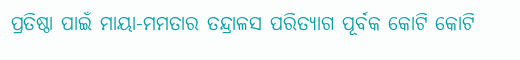ପ୍ରତିଷ୍ଠା ପାଇଁ ମାୟା-ମମତାର ତନ୍ଦ୍ରାଳସ ପରିତ୍ୟାଗ ପୂର୍ବକ କୋଟି କୋଟି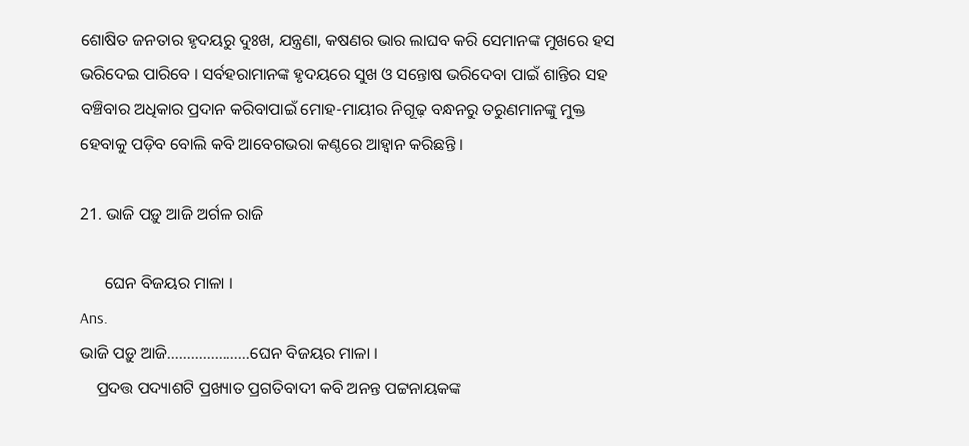ଶୋଷିତ ଜନତାର ହୃଦୟରୁ ଦୁଃଖ, ଯନ୍ତ୍ରଣା, କଷଣର ଭାର ଲାଘବ କରି ସେମାନଙ୍କ ମୁଖରେ ହସ ଭରିଦେଇ ପାରିବେ । ସର୍ବହରାମାନଙ୍କ ହୃଦୟରେ ସୁଖ ଓ ସନ୍ତୋଷ ଭରିଦେବା ପାଇଁ ଶାନ୍ତିର ସହ ବଞ୍ଚିବାର ଅଧିକାର ପ୍ରଦାନ କରିବାପାଇଁ ମୋହ-ମାୟୀର ନିଗୂଢ଼ ବନ୍ଧନରୁ ତରୁଣମାନଙ୍କୁ ମୁକ୍ତ ହେବାକୁ ପଡ଼ିବ ବୋଲି କବି ଆବେଗଭରା କଣ୍ଠରେ ଆହ୍ଵାନ କରିଛନ୍ତି ।

21. ଭାଜି ପଡ଼ୁ ଆଜି ଅର୍ଗଳ ରାଜି

      ଘେନ ବିଜୟର ମାଳା ।
Ans.
ଭାଜି ପଡ଼ୁ ଆଜି…………………ଘେନ ବିଜୟର ମାଳା ।
    ପ୍ରଦତ୍ତ ପଦ୍ୟାଶଟି ପ୍ରଖ୍ୟାତ ପ୍ରଗତିବାଦୀ କବି ଅନନ୍ତ ପଟ୍ଟନାୟକଙ୍କ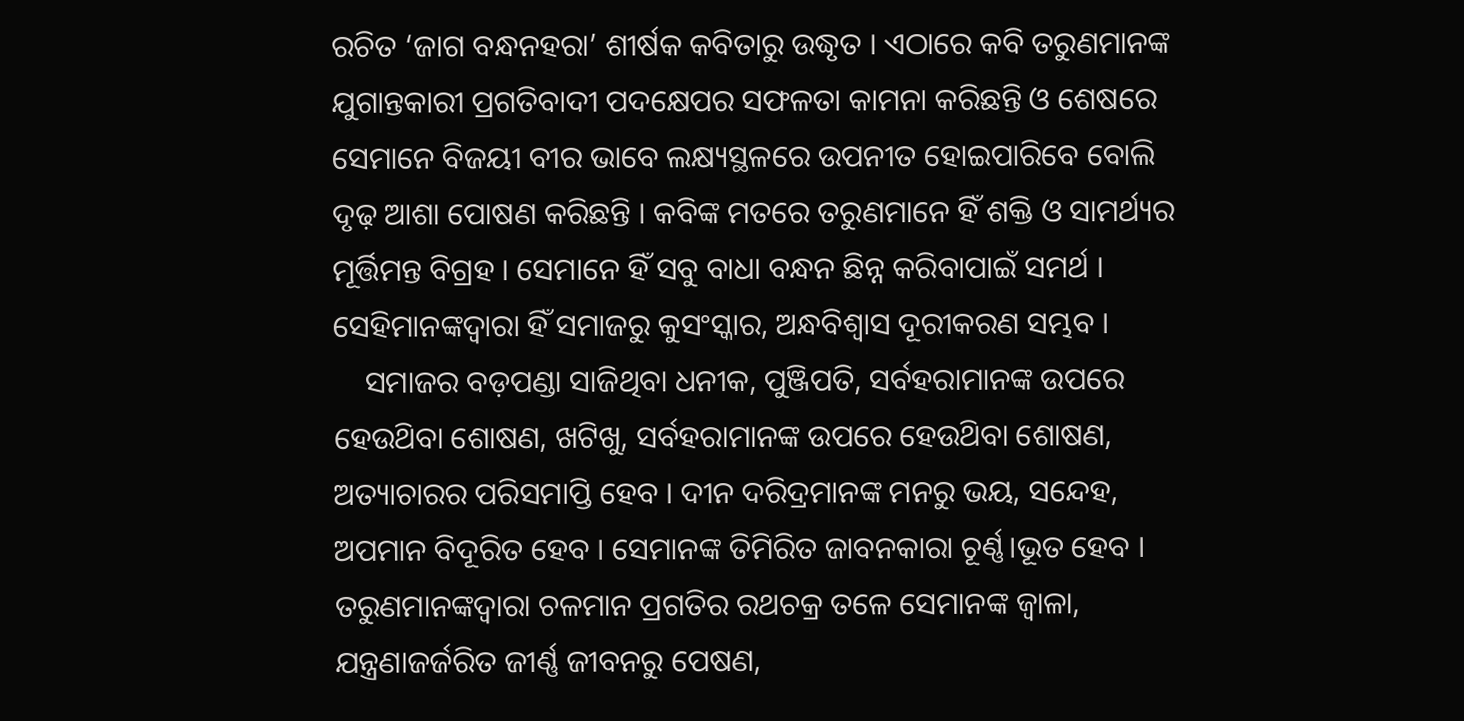ରଚିତ ‘ଜାଗ ବନ୍ଧନହରା’ ଶୀର୍ଷକ କବିତାରୁ ଉଦ୍ଧୃତ । ଏଠାରେ କବି ତରୁଣମାନଙ୍କ ଯୁଗାନ୍ତକାରୀ ପ୍ରଗତିବାଦୀ ପଦକ୍ଷେପର ସଫଳତା କାମନା କରିଛନ୍ତି ଓ ଶେଷରେ ସେମାନେ ବିଜୟୀ ବୀର ଭାବେ ଲକ୍ଷ୍ୟସ୍ଥଳରେ ଉପନୀତ ହୋଇପାରିବେ ବୋଲି ଦୃଢ଼ ଆଶା ପୋଷଣ କରିଛନ୍ତି । କବିଙ୍କ ମତରେ ତରୁଣମାନେ ହିଁ ଶକ୍ତି ଓ ସାମର୍ଥ୍ୟର ମୂର୍ତ୍ତିମନ୍ତ ବିଗ୍ରହ । ସେମାନେ ହିଁ ସବୁ ବାଧା ବନ୍ଧନ ଛିନ୍ନ କରିବାପାଇଁ ସମର୍ଥ । ସେହିମାନଙ୍କଦ୍ୱାରା ହିଁ ସମାଜରୁ କୁସଂସ୍କାର, ଅନ୍ଧବିଶ୍ବାସ ଦୂରୀକରଣ ସମ୍ଭବ ।
    ସମାଜର ବଡ଼ପଣ୍ଡା ସାଜିଥିବା ଧନୀକ, ପୁଞ୍ଜିପତି, ସର୍ବହରାମାନଙ୍କ ଉପରେ ହେଉଥ‌ିବା ଶୋଷଣ, ଖଟିଖୁ, ସର୍ବହରାମାନଙ୍କ ଉପରେ ହେଉଥ‌ିବା ଶୋଷଣ, ଅତ୍ୟାଚାରର ପରିସମାପ୍ତି ହେବ । ଦୀନ ଦରିଦ୍ରମାନଙ୍କ ମନରୁ ଭୟ, ସନ୍ଦେହ, ଅପମାନ ବିଦୂରିତ ହେବ । ସେମାନଙ୍କ ତିମିରିତ ଜାବନକାରା ଚୂର୍ଣ୍ଣ।ଭୂତ ହେବ । ତରୁଣମାନଙ୍କଦ୍ଵାରା ଚଳମାନ ପ୍ରଗତିର ରଥଚକ୍ର ତଳେ ସେମାନଙ୍କ ଜ୍ଵାଳା, ଯନ୍ତ୍ରଣାଜର୍ଜରିତ ଜୀର୍ଣ୍ଣ ଜୀବନରୁ ପେଷଣ,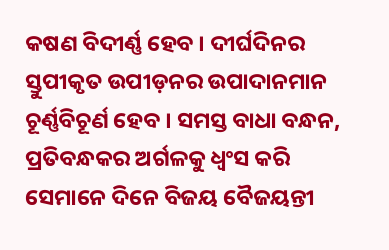କଷଣ ବିଦୀର୍ଣ୍ଣ ହେବ । ଦୀର୍ଘଦିନର ସ୍ତୁପୀକୃତ ଉପୀଡ଼ନର ଉପାଦାନମାନ ଚୂର୍ଣ୍ଣବିଚୂର୍ଣ ହେବ । ସମସ୍ତ ବାଧା ବନ୍ଧନ, ପ୍ରତିବନ୍ଧକର ଅର୍ଗଳକୁ ଧ୍ୱଂସ କରି ସେମାନେ ଦିନେ ବିଜୟ ବୈଜୟନ୍ତୀ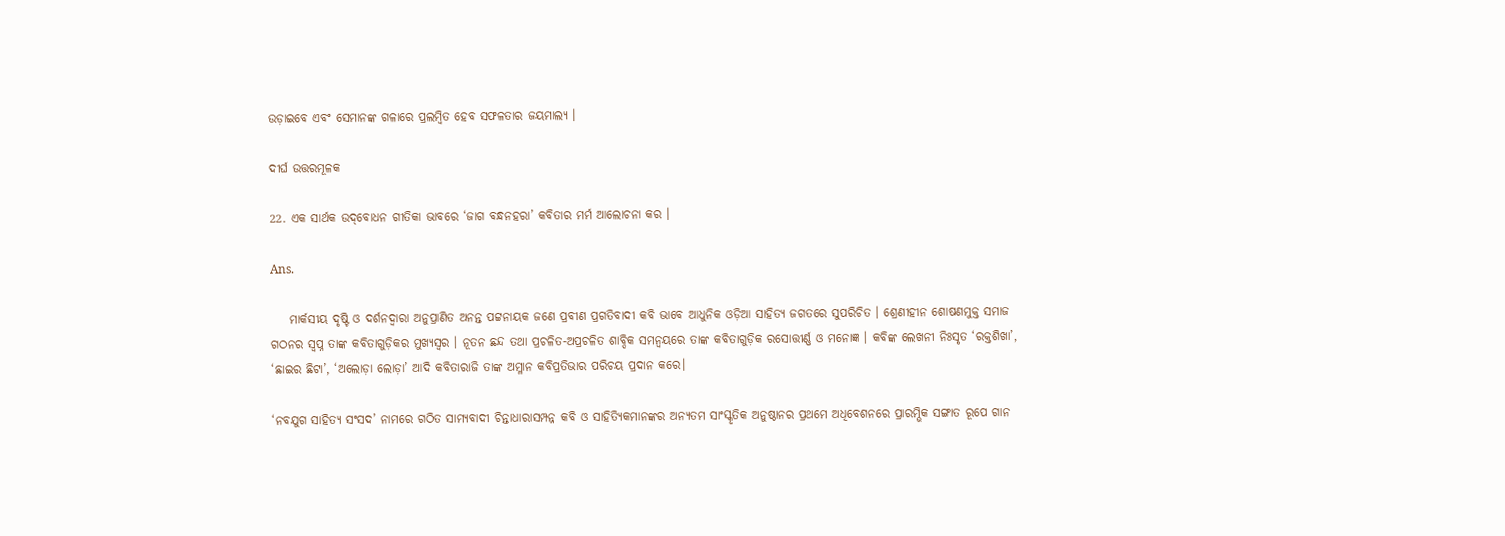ଉଡ଼ାଇବେ ଏବଂ ସେମାନଙ୍କ ଗଳାରେ ପ୍ରଲମ୍ବିତ ହେବ ସଫଳତାର ଜୟମାଲ୍ୟ ।

ଦୀର୍ଘ ଉତ୍ତରମୂଳକ

22. ଏକ ସାର୍ଥକ ଉଦ୍‌ବୋଧନ ଗୀତିକା ଭାବରେ ‘ଜାଗ ବନ୍ଧନହରା’ କବିତାର ମର୍ମ ଆଲୋଚନା କର ।

Ans.

    ମାର୍କସୀୟ ଦୃଷ୍ଟି ଓ ଦର୍ଶନଦ୍ଵାରା ଅନୁପ୍ରାଣିତ ଅନନ୍ତ ପଟ୍ଟନାୟକ ଜଣେ ପ୍ରବୀଣ ପ୍ରଗତିବାଦୀ କବି ଭାବେ ଆଧୁନିକ ଓଡ଼ିଆ ସାହିତ୍ୟ ଜଗତରେ ସୁପରିଚିତ । ଶ୍ରେଣୀହୀନ ଶୋଷଣମୁକ୍ତ ସମାଜ ଗଠନର ସ୍ବପ୍ନ ତାଙ୍କ କବିତାଗୁଡ଼ିକର ମୁଖ୍ୟସ୍ୱର । ନୂତନ ଛନ୍ଦ ତଥା ପ୍ରଚଳିତ-ଅପ୍ରଚଳିତ ଶାବ୍ଦିକ ସମନ୍ବୟରେ ତାଙ୍କ କବିତାଗୁଡ଼ିକ ରସୋତ୍ତୀର୍ଣ୍ଣ ଓ ମନୋଜ୍ଞ । କବିଙ୍କ ଲେଖନୀ ନିଃସୃତ ‘ରକ୍ତଶିଖା’, ‘ଛାଇର ଛିଟା’, ‘ଅଲୋଡ଼ା ଲୋଡ଼ା’ ଆଦି କବିତାରାଜି ତାଙ୍କ ଅମ୍ଳାନ କବିପ୍ରତିଭାର ପରିଚୟ ପ୍ରଦାନ କରେ।

‘ନବଯୁଗ ସାହିତ୍ୟ ସଂସଦ’ ନାମରେ ଗଠିତ ସାମ୍ୟବାଦୀ ଚିନ୍ତାଧାରାସମ୍ପନ୍ନ କବି ଓ ସାହିତ୍ୟିକମାନଙ୍କର ଅନ୍ୟତମ ସାଂସ୍କୃତିକ ଅନୁଷ୍ଠାନର ପ୍ରଥମେ ଅଧିବେଶନରେ ପ୍ରାରମ୍ଭିକ ସଙ୍ଗାତ ରୂପେ ଗାନ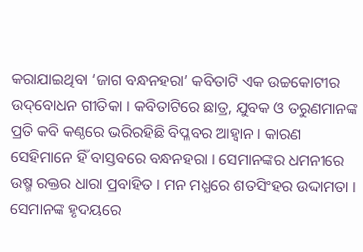କରାଯାଇଥିବା ‘ଜାଗ ବନ୍ଧନହରା’ କବିତାଟି ଏକ ଉଚ୍ଚକୋଟୀର ଉଦ୍‌ବୋଧନ ଗୀତିକା । କବିତାଟିରେ ଛାତ୍ର, ଯୁବକ ଓ ତରୁଣମାନଙ୍କ ପ୍ରତି କବି କଣ୍ଠରେ ଭରିରହିଛି ବିପ୍ଳବର ଆହ୍ୱାନ । କାରଣ ସେହିମାନେ ହିଁ ବାସ୍ତବରେ ବନ୍ଧନହରା । ସେମାନଙ୍କର ଧମନୀରେ ଉଷ୍ମ ରକ୍ତର ଧାରା ପ୍ରବାହିତ । ମନ ମଧ୍ଯରେ ଶତସିଂହର ଉଦ୍ଦାମତା । ସେମାନଙ୍କ ହୃଦୟରେ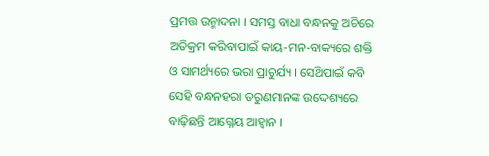ପ୍ରମତ୍ତ ଉନ୍ମାଦନା । ସମସ୍ତ ବାଧା ବନ୍ଧନକୁ ଅଚିରେ ଅତିକ୍ରମ କରିବାପାଇଁ କାୟ-ମନ-ବାକ୍ୟରେ ଶକ୍ତି ଓ ସାମର୍ଥ୍ୟରେ ଭରା ପ୍ରାଚୁର୍ଯ୍ୟ । ସେଥ‌ିପାଇଁ କବି ସେହି ବନ୍ଧନହରା ତରୁଣମାନଙ୍କ ଉଦ୍ଦେଶ୍ୟରେ ବାଢ଼ିଛନ୍ତି ଆଗ୍ନେୟ ଆହ୍ଵାନ ।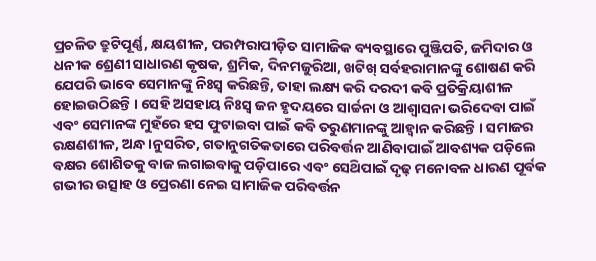ପ୍ରଚଳିତ ତ୍ରୁଟିପୂର୍ଣ୍ଣ, କ୍ଷୟଶୀଳ, ପରମ୍ପରାପୀଡ଼ିତ ସାମାଜିକ ବ୍ୟବସ୍ଥାରେ ପୁଞ୍ଜିପତି, ଜମିଦାର ଓ ଧନୀକ ଶ୍ରେଣୀ ସାଧାରଣ କୃଷକ, ଶ୍ରମିକ, ଦିନମଜୁରିଆ, ଖଟିଖ୍ ସର୍ବହରାମାନଙ୍କୁ ଶୋଷଣ କରି ଯେପରି ଭାବେ ସେମାନଙ୍କୁ ନିଃସ୍ଵ କରିଛନ୍ତି, ତାହା ଲକ୍ଷ୍ୟ କରି ଦରଦୀ କବି ପ୍ରତିକ୍ରିୟାଶୀଳ ହୋଇଉଠିଛନ୍ତି । ସେହି ଅସହାୟ ନିଃସ୍ବ ଜନ ହୃଦୟରେ ସାର୍ଚ୍ଚନା ଓ ଆଶ୍ଵାସନା ଭରିଦେବା ପାଇଁ ଏବଂ ସେମାନଙ୍କ ମୁହଁରେ ହସ ଫୁଟାଇବା ପାଇଁ କବି ତରୁଣମାନଙ୍କୁ ଆହ୍ଵାନ କରିଛନ୍ତି । ସମାଜର ରକ୍ଷଣଶୀଳ, ଅନ୍ଧ।ନୁସରିତ, ଗତାନୁଗତିକତାରେ ପରିବର୍ତ୍ତନ ଆଣିବାପାଇଁ ଆବଶ୍ୟକ ପଡ଼ିଲେ ବକ୍ଷର ଶୋଶିତକୁ ବାଜ ଲଗାଇବାକୁ ପଡ଼ିପାରେ ଏବଂ ସେଥ‌ିପାଇଁ ଦୃଢ଼ ମନୋବଳ ଧାରଣ ପୂର୍ବକ ଗଭୀର ଉତ୍ସାହ ଓ ପ୍ରେରଣା ନେଇ ସାମାଜିକ ପରିବର୍ତ୍ତନ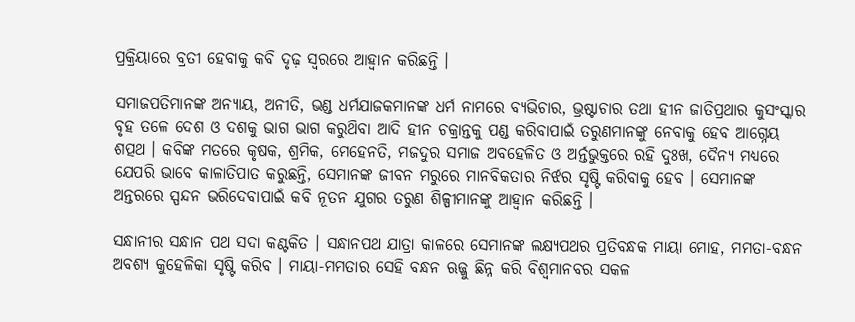ପ୍ରକ୍ରିୟାରେ ବ୍ରତୀ ହେବାକୁ କବି ଦୃଢ଼ ସ୍ୱରରେ ଆହ୍ଵାନ କରିଛନ୍ତି ।

ସମାଜପତିମାନଙ୍କ ଅନ୍ୟାୟ, ଅନୀତି, ଭଣ୍ଡ ଧର୍ମଯାଜକମାନଙ୍କ ଧର୍ମ ନାମରେ ବ୍ୟଭିଚାର, ଭ୍ରଷ୍ଟାଚାର ତଥା ହୀନ ଜାତିପ୍ରଥାର କୁସଂସ୍କାର ବୃହ ତଳେ ଦେଶ ଓ ଦଶକୁ ଭାଗ ଭାଗ କରୁଥ‌ିବା ଆଦି ହୀନ ଚକ୍ରାନ୍ତକୁ ପଣ୍ଡ କରିବାପାଇଁ ତରୁଣମାନଙ୍କୁ ନେବାକୁ ହେବ ଆଗ୍ନେୟ ଶତ୍ପଥ । କବିଙ୍କ ମତରେ କୃଷକ, ଶ୍ରମିକ, ମେହେନତି, ମଜଦୁର ସମାଜ ଅବହେଳିତ ଓ ଅର୍ନ୍ତଭୁକ୍ତରେ ରହି ଦୁଃଖ, ଦୈନ୍ୟ ମଧ୍ଯରେ ଯେପରି ଭାବେ କାଳାତିପାତ କରୁଛନ୍ତି, ସେମାନଙ୍କ ଜୀବନ ମରୁରେ ମାନବିକତାର ନିର୍ଝର ସୃଷ୍ଟି କରିବାକୁ ହେବ । ସେମାନଙ୍କ ଅନ୍ତରରେ ସ୍ପନ୍ଦନ ଭରିଦେବାପାଇଁ କବି ନୂତନ ଯୁଗର ତରୁଣ ଶିଳ୍ପୀମାନଙ୍କୁ ଆହ୍ଵାନ କରିଛନ୍ତି ।

ସନ୍ଧାନୀର ସନ୍ଧାନ ପଥ ସଦା କଣ୍ଟକିତ । ସନ୍ଧାନପଥ ଯାତ୍ରା କାଳରେ ସେମାନଙ୍କ ଲକ୍ଷ୍ୟପଥର ପ୍ରତିବନ୍ଧକ ମାୟା ମୋହ, ମମତା-ବନ୍ଧନ ଅବଶ୍ୟ କୁହେଳିକା ସୃଷ୍ଟି କରିବ । ମାୟା-ମମତାର ସେହି ବନ୍ଧନ ଋଜ୍ଜୁ ଛିନ୍ନ କରି ବିଶ୍ବମାନବର ସକଳ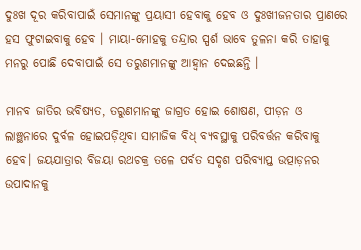ଦୁଃଖ ଦୂର କରିବାପାଇଁ ସେମାନଙ୍କୁ ପ୍ରୟାସୀ ହେବାକୁ ହେବ ଓ ଦୁଃଖୀଜନତାର ପ୍ରାଣରେ ହସ ଫୁଟାଇବାକୁ ହେବ । ମାୟା-ମୋହକୁ ତନ୍ଦ୍ରାର ସ୍ପର୍ଶ ଭାବେ ତୁଳନା କରି ତାହାକୁ ମନରୁ ପୋଛି ଦେବାପାଇଁ ସେ ତରୁଣମାନଙ୍କୁ ଆହ୍ୱାନ ଦେଇଛନ୍ତି ।

ମାନବ ଜାତିର ଭବିଷ୍ୟତ, ତରୁଣମାନଙ୍କୁ ଜାଗ୍ରତ ହୋଇ ଶୋଷଣ, ପୀଡ଼ନ ଓ ଲାଞ୍ଛନାରେ ଦୁର୍ବଳ ହୋଇପଡ଼ିଥିବା ସାମାଜିକ ବିଧ୍ ବ୍ୟବସ୍ଥାକୁ ପରିବର୍ତ୍ତନ କରିବାକୁ ହେବ। ଜୟଯାତ୍ରାର ବିଜୟା ରଥଚକ୍ର ତଳେ ପର୍ବତ ସଦୃଶ ପରିବ୍ୟାପ୍ତ ଉତ୍ପାଡ଼ନର ଉପାଦାନକୁ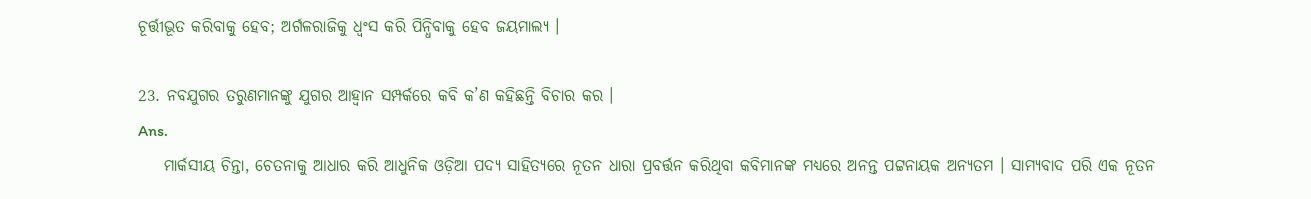ଚୂର୍ତ୍ତୀଭୂତ କରିବାକୁ ହେବ; ଅର୍ଗଳରାଜିକୁ ଧ୍ୱଂସ କରି ପିନ୍ଧିବାକୁ ହେବ ଜୟମାଲ୍ୟ ।

23. ନବଯୁଗର ତରୁଣମାନଙ୍କୁ ଯୁଗର ଆହ୍ଵାନ ସମ୍ପର୍କରେ କବି କ’ଣ କହିଛନ୍ତି ବିଚାର କର ।
Ans.
    ମାର୍କସୀୟ ଚିନ୍ତା, ଚେତନାକୁ ଆଧାର କରି ଆଧୁନିକ ଓଡ଼ିଆ ପଦ୍ୟ ସାହିତ୍ୟରେ ନୂତନ ଧାରା ପ୍ରବର୍ତ୍ତନ କରିଥିବା କବିମାନଙ୍କ ମଧ୍ୟରେ ଅନନ୍ତ ପଟ୍ଟନାୟକ ଅନ୍ୟତମ । ସାମ୍ୟବାଦ ପରି ଏକ ନୂତନ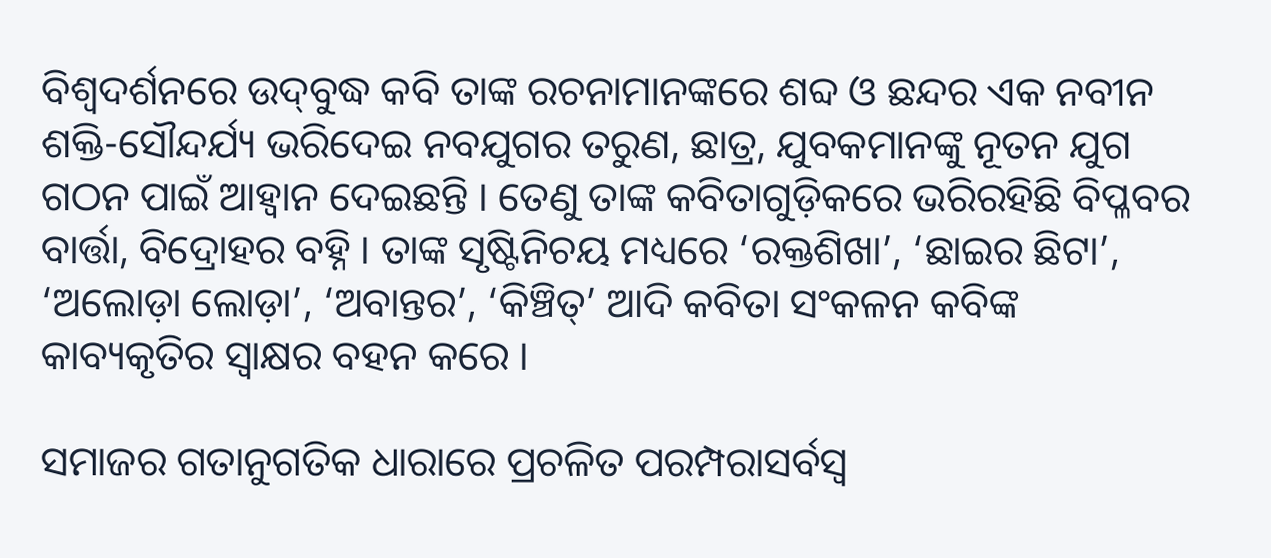ବିଶ୍ଵଦର୍ଶନରେ ଉଦ୍‌ବୁଦ୍ଧ କବି ତାଙ୍କ ରଚନାମାନଙ୍କରେ ଶବ୍ଦ ଓ ଛନ୍ଦର ଏକ ନବୀନ ଶକ୍ତି-ସୌନ୍ଦର୍ଯ୍ୟ ଭରିଦେଇ ନବଯୁଗର ତରୁଣ, ଛାତ୍ର, ଯୁବକମାନଙ୍କୁ ନୂତନ ଯୁଗ ଗଠନ ପାଇଁ ଆହ୍ୱାନ ଦେଇଛନ୍ତି । ତେଣୁ ତାଙ୍କ କବିତାଗୁଡ଼ିକରେ ଭରିରହିଛି ବିପ୍ଳବର ବାର୍ତ୍ତା, ବିଦ୍ରୋହର ବହ୍ନି । ତାଙ୍କ ସୃଷ୍ଟିନିଚୟ ମଧ୍ୟରେ ‘ରକ୍ତଶିଖା’, ‘ଛାଇର ଛିଟା’, ‘ଅଲୋଡ଼ା ଲୋଡ଼ା’, ‘ଅବାନ୍ତର’, ‘କିଞ୍ଚିତ୍’ ଆଦି କବିତା ସଂକଳନ କବିଙ୍କ କାବ୍ୟକୃତିର ସ୍ବାକ୍ଷର ବହନ କରେ ।

ସମାଜର ଗତାନୁଗତିକ ଧାରାରେ ପ୍ରଚଳିତ ପରମ୍ପରାସର୍ବସ୍ଵ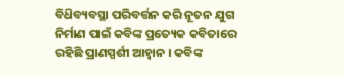ବିଧ‌ିବ୍ୟବସ୍ଥା ପରିବର୍ତ୍ତନ କରି ନୂତନ ଯୁଗ ନିର୍ମାଣ ପାଇଁ କବିଙ୍କ ପ୍ରତ୍ୟେକ କବିତାରେ ରହିଛି ପ୍ରାଣସ୍ପର୍ଶୀ ଆହ୍ବାନ । କବିଙ୍କ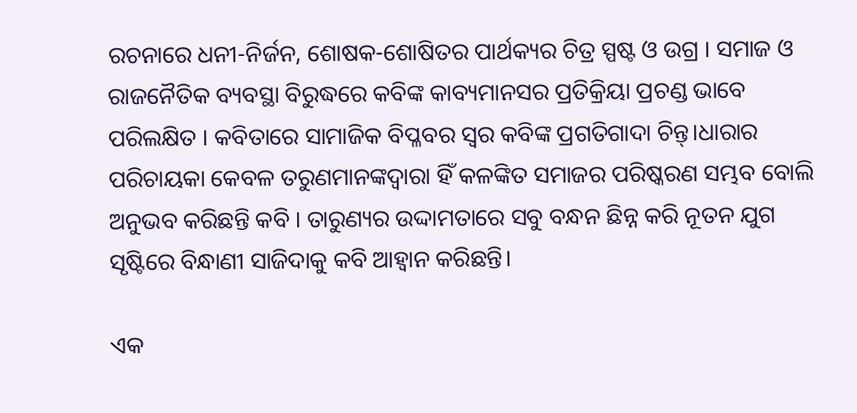ରଚନାରେ ଧନୀ-ନିର୍ଜନ, ଶୋଷକ-ଶୋଷିତର ପାର୍ଥକ୍ୟର ଚିତ୍ର ସ୍ପଷ୍ଟ ଓ ଉଗ୍ର । ସମାଜ ଓ ରାଜନୈତିକ ବ୍ୟବସ୍ଥା ବିରୁଦ୍ଧରେ କବିଙ୍କ କାବ୍ୟମାନସର ପ୍ରତିକ୍ରିୟା ପ୍ରଚଣ୍ଡ ଭାବେ ପରିଲକ୍ଷିତ । କବିତାରେ ସାମାଜିକ ବିପ୍ଳବର ସ୍ଵର କବିଙ୍କ ପ୍ରଗତିଗାଦା ଚିନ୍ତ୍।ଧାରାର ପରିଚାୟକା କେବଳ ତରୁଣମାନଙ୍କଦ୍ୱାରା ହିଁ କଳଙ୍କିତ ସମାଜର ପରିଷ୍କରଣ ସମ୍ଭବ ବୋଲି ଅନୁଭବ କରିଛନ୍ତି କବି । ତାରୁଣ୍ୟର ଉଦ୍ଦାମତାରେ ସବୁ ବନ୍ଧନ ଛିନ୍ନ କରି ନୂତନ ଯୁଗ ସୃଷ୍ଟିରେ ବିନ୍ଧାଣୀ ସାଜିଦାକୁ କବି ଆହ୍ୱାନ କରିଛନ୍ତି।

ଏକ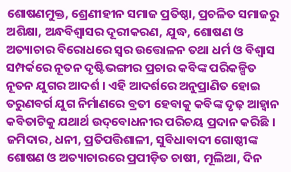ଶୋଷଣମୁକ୍ତ, ଶ୍ରେଣୀହୀନ ସମାଜ ପ୍ରତିଷ୍ଠା, ପ୍ରଚଳିତ ସମାଜରୁ ଅଶିକ୍ଷା, ଅନ୍ଧବିଶ୍ଵାସର ଦୂରୀକରଣ, ଯୁଦ୍ଧ, ଶୋଷଣ ଓ ଅତ୍ୟାଚାର ବିରୋଧରେ ସ୍ବର ଉତ୍ତୋଳନ ତଥା ଧର୍ମ ଓ ବିଶ୍ୱାସ ସମ୍ପର୍କରେ ନୂତନ ଦୃଷ୍ଟିଭଙ୍ଗୀର ପ୍ରଚାର କବିଙ୍କ ପରିକଳ୍ପିତ ନୂତନ ଯୁଗର ଆଦର୍ଶ । ଏହି ଆଦର୍ଶରେ ଅନୁପ୍ରାଣିତ ହୋଇ ତରୁଣବର୍ଗ ଯୁଗ ନିର୍ମାଣରେ ବ୍ରତୀ ହେବାକୁ କବିଙ୍କ ଦୃଢ଼ ଆହ୍ଵାନ କବିତାଟିକୁ ଯଥାର୍ଥ ଉଦ୍‌ବୋଧନୀର ପରିଚୟ ପ୍ରଦାନ କରିଛି । ଜମିଦାର, ଧନୀ, ପ୍ରତିପତ୍ତିଶାଳୀ, ସୁବିଧାବାଦୀ ଗୋଷ୍ଠୀଙ୍କ ଶୋଷଣ ଓ ଅତ୍ୟାଚାରରେ ପ୍ରପୀଡ଼ିତ ଚାଷୀ, ମୂଲିଆ, ଦିନ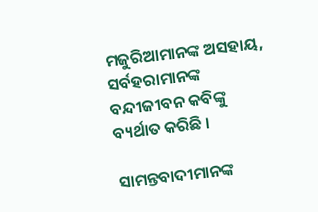ମଜୁରିଆମାନଙ୍କ ଅସହାୟ, ସର୍ବହରାମାନଙ୍କ ବନ୍ଦୀଜୀବନ କବିଙ୍କୁ ବ୍ୟର୍ଥାତ କରିଛି ।

ସାମନ୍ତବାଦୀମାନଙ୍କ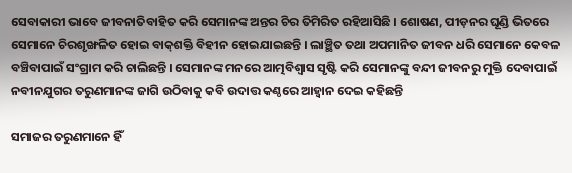ସେବାକାରୀ ଭାବେ ଜୀବନାତିବାହିତ କରି ସେମାନଙ୍କ ଅନ୍ତର ଚିର ତିମିରିତ ରହିଆସିଛି । ଶୋଷଣ, ପୀଡ଼ନର ଘୂଣ୍ଡି ଭିତରେ ସେମାନେ ଚିରଶୃଙ୍ଖଳିତ ହୋଇ ବାକ୍‌ଶକ୍ତି ବିହୀନ ହୋଇଯାଇଛନ୍ତି । ଲାଞ୍ଛିତ ତଥା ଅପମାନିତ ଜୀବନ ଧରି ସେମାନେ କେବଳ ବଞ୍ଚିବାପାଇଁ ସଂଗ୍ରାମ କରି ଚାଲିଛନ୍ତି । ସେମାନଙ୍କ ମନରେ ଆତ୍ମବିଶ୍ଵାସ ସୃଷ୍ଟି କରି ସେମାନଙ୍କୁ ବନ୍ଦୀ ଜୀବନରୁ ମୁକ୍ତି ଦେବାପାଇଁ ନବୀନଯୁଗର ତରୁଣମାନଙ୍କ ଜାଗି ଉଠିବାକୁ କବି ଉଦାତ୍ତ କଣ୍ଠରେ ଆହ୍ବାନ ଦେଇ କହିଛନ୍ତି

ସମାଜର ତରୁଣମାନେ ହିଁ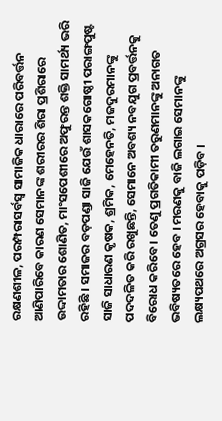ରକ୍ଷଣଶୀଳ, ପରମ୍ପରାସର୍ବସ୍ୱ ସାମାଜିକ ଧାରାରେ ପରିବର୍ତ୍ତନ ଆଣିପାରିବେ କାରଣ ସେମାନଙ୍କ ଶରୀରର ଶିରା ପ୍ରଶିରାରେ ଉଦ୍ଦାମତାର ଶୋଣିତ, ମାଂସପେଶୀରେ ଅଫୁରନ୍ତ ଶକ୍ତି ସାମର୍ଥ୍ୟ ଭରି ରହିଛି । ସମାଜର ବଡ଼ପଣ୍ଡା ସାଜି ଯେଉଁ ଶାସକଗୋଷ୍ଠୀ ପରାଙ୍ଗପୁଷ୍ଟ ସାଜି ସାଧାରଣ କୃଷକ, ଶ୍ରମିକ, ମେହେନତି, ମଜଦୁରମାନଙ୍କୁ ପଦଦଳିତ କରି ରଖୁଛନ୍ତି, ସେମାନେ ଅବଶ୍ୟ ନବଯୁଗ ପ୍ରବର୍ତ୍ତନକୁ ବିରୋଧ କରିବେ । ତେଣୁ ପ୍ରଗତିକାମୀ ତରୁଣମାନଙ୍କୁ ଅନାଗତ ଭବିଷ୍ୟତରେ ହେବ । ମରଣକୁ ବାଜି ଲଗାଇ ସେମାନଙ୍କୁ ଲକ୍ଷ୍ୟପଥରେ ଅଗ୍ରସର ହେବାକୁ ପଡ଼ିବ ।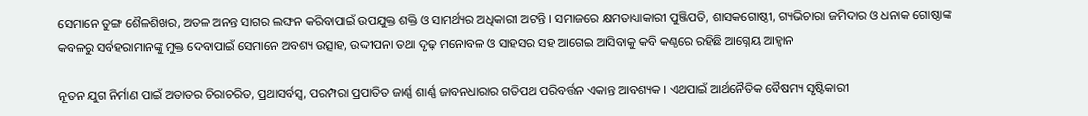ସେମାନେ ତୁଙ୍ଗ ଶୈଳଶିଖର, ଅତଳ ଅନନ୍ତ ସାଗର ଲଙ୍ଘନ କରିବାପାଇଁ ଉପଯୁକ୍ତ ଶକ୍ତି ଓ ସାମର୍ଥ୍ୟର ଅଧିକାରୀ ଅଟନ୍ତି । ସମାଜରେ କ୍ଷମତାଧ୍ୟାକାରୀ ପୁଞ୍ଜିପତି, ଶାସକଗୋଷ୍ଠୀ, ଗ୍ୟଭିଚାରା ଜମିଦାର ଓ ଧନାକ ଗୋଷ୍ଠାଙ୍କ କବଳରୁ ସର୍ବହରାମାନଙ୍କୁ ମୁକ୍ତ ଦେବାପାଇଁ ସେମାନେ ଅବଶ୍ୟ ଉତ୍ସାହ, ଉଦ୍ଦୀପନା ତଥା ଦୃଢ଼ ମନୋବଳ ଓ ସାହସର ସହ ଆଗେଇ ଆସିବାକୁ କବି କଣ୍ଠରେ ରହିଛି ଆଗ୍ନେୟ ଆହ୍ଵାନ

ନୂତନ ଯୁଗ ନିର୍ମାଣ ପାଇଁ ଅତାତର ଚିରାଚରିତ, ପ୍ରଥାସର୍ବସ୍ୱ, ପରମ୍ପରା ପ୍ରପାତିତ ଜାର୍ଣ୍ଣ ଶାର୍ଣ୍ଣ ଜାବନଧାରାର ଗତିପଥ ପରିବର୍ତ୍ତନ ଏକାନ୍ତ ଆବଶ୍ୟକ । ଏଥପାଇଁ ଆର୍ଥନୈତିକ ବୈଷମ୍ୟ ସୃଷ୍ଟିକାରୀ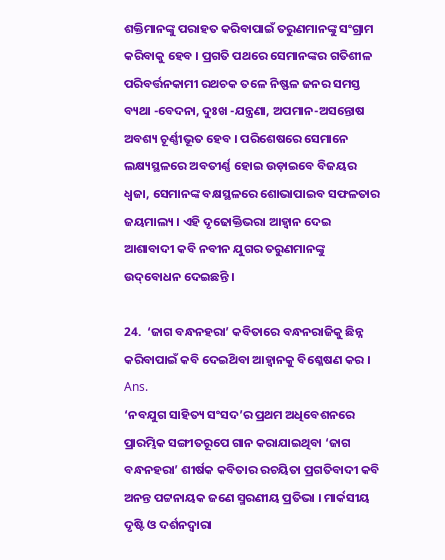ଶକ୍ତିମାନଙ୍କୁ ପରାହତ କରିବାପାଇଁ ତରୁଣମାନଙ୍କୁ ସଂଗ୍ରାମ କରିବାକୁ ହେବ । ପ୍ରଗତି ପଥରେ ସେମାନଙ୍କର ଗତିଶୀଳ ପରିବର୍ତ୍ତନକାମୀ ରଥଚକ ତଳେ ନିଷ୍ଫଳ ଜନର ସମସ୍ତ ବ୍ୟଥା -ବେଦନା, ଦୁଃଖ -ଯନ୍ତ୍ରଣା, ଅପମାନ-ଅସନ୍ତୋଷ ଅବଶ୍ୟ ଚୂର୍ଣ୍ଣୀଭୂତ ହେବ । ପରିଶେଷରେ ସେମାନେ ଲକ୍ଷ୍ୟସ୍ଥଳରେ ଅବତୀର୍ଣ୍ଣ ହୋଇ ଉଡ଼ାଇବେ ବିଜୟର ଧ୍ଵଜା, ସେମାନଙ୍କ ବକ୍ଷସ୍ଥଳରେ ଶୋଭାପାଇବ ସଫଳତାର ଜୟମାଲ୍ୟ । ଏହି ଦୃଢୋକ୍ତିଭରା ଆହ୍ବାନ ଦେଇ ଆଶାବାଦୀ କବି ନବୀନ ଯୁଗର ତରୁଣମାନଙ୍କୁ ଉଦ୍‌ବୋଧନ ଦେଇଛନ୍ତି ।

24.  ‘ଜାଗ ବନ୍ଧନହରା’ କବିତାରେ ବନ୍ଧନରାଜିକୁ ଛିନ୍ନ କରିବାପାଇଁ କବି ଦେଇଥ‌ିବା ଆହ୍ୱାନକୁ ବିଶ୍ଳେଷଣ କର ।
Ans.
‘ନବଯୁଗ ସାହିତ୍ୟ ସଂସଦ’ର ପ୍ରଥମ ଅଧିବେଶନରେ ପ୍ରାରମ୍ଭିକ ସଙ୍ଗୀତରୂପେ ଗାନ କରାଯାଇଥିବା ‘ଜାଗ ବନ୍ଧନହରା’ ଶୀର୍ଷକ କବିତାର ରଚୟିତା ପ୍ରଗତିବାଦୀ କବି ଅନନ୍ତ ପଟ୍ଟନାୟକ ଜଣେ ସ୍ମରଣୀୟ ପ୍ରତିଭା । ମାର୍କସୀୟ ଦୃଷ୍ଟି ଓ ଦର୍ଶନଦ୍ୱାରା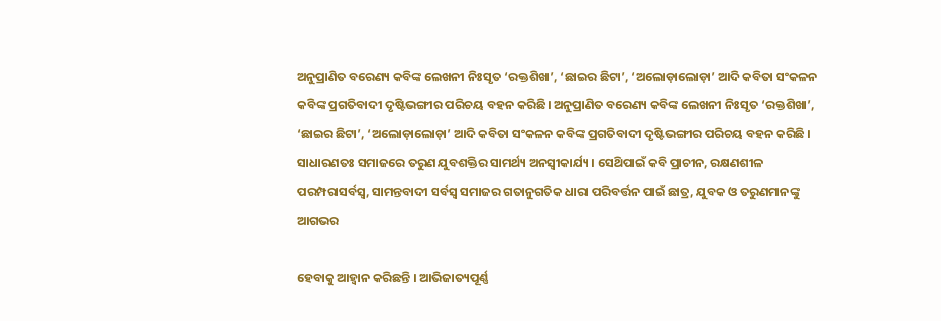ଅନୁପ୍ରାଣିତ ବରେଣ୍ୟ କବିଙ୍କ ଲେଖନୀ ନିଃସୃତ ‘ରକ୍ତଶିଖା’, ‘ଛାଇର ଛିଟା’, ‘ଅଲୋଡ଼ାଲୋଡ଼ା’ ଆଦି କବିତା ସଂକଳନ କବିଙ୍କ ପ୍ରଗତିବାଦୀ ଦୃଷ୍ଟିଭଙ୍ଗୀର ପରିଚୟ ବହନ କରିଛି । ଅନୁପ୍ରାଣିତ ବରେଣ୍ୟ କବିଙ୍କ ଲେଖନୀ ନିଃସୃତ ‘ରକ୍ତଶିଖା’, ‘ଛାଇର ଛିଟା’, ‘ଅଲୋଡ଼ାଲୋଡ଼ା’ ଆଦି କବିତା ସଂକଳନ କବିଙ୍କ ପ୍ରଗତିବାଦୀ ଦୃଷ୍ଟିଭଙ୍ଗୀର ପରିଚୟ ବହନ କରିଛି । ସାଧାରଣତଃ ସମାଜରେ ତରୁଣ ଯୁବଶକ୍ତିର ସାମର୍ଥ୍ୟ ଅନସ୍ବୀକାର୍ଯ୍ୟ । ସେଥ‌ିପାଇଁ କବି ପ୍ରାଚୀନ, ରକ୍ଷଣଶୀଳ ପରମ୍ପରାସର୍ବସ୍ୱ, ସାମନ୍ତବାଦୀ ସର୍ବସ୍ଵ ସମାଜର ଗତାନୁଗତିକ ଧାରା ପରିବର୍ତ୍ତନ ପାଇଁ ଛାତ୍ର, ଯୁବକ ଓ ତରୁଣମାନଙ୍କୁ ଆଗଭର

ହେବାକୁ ଆହ୍ଵାନ କରିଛନ୍ତି । ଆଭିଜାତ୍ୟପୂର୍ଣ୍ଣ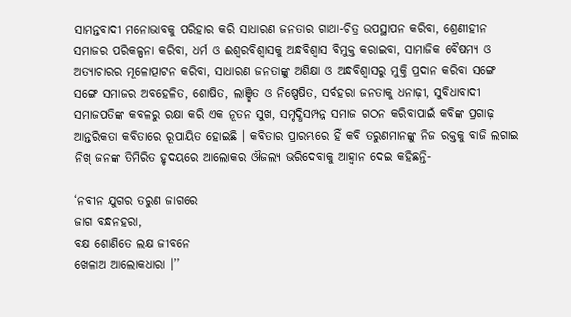ସାମନ୍ତବାଦୀ ମନୋଭାବକୁ ପରିହାର କରି ସାଧାରଣ ଜନତାର ଗାଥା-ଚିତ୍ର ଉପସ୍ଥାପନ କରିବା, ଶ୍ରେଣୀହୀନ ସମାଜର ପରିକଳ୍ପନା କରିବା, ଧର୍ମ ଓ ଈଶ୍ବରବିଶ୍ୱାସକୁ ଅନ୍ଧବିଶ୍ବାସ ବିମୁକ୍ତ କରାଇବା, ସାମାଜିକ ବୈଷମ୍ୟ ଓ ଅତ୍ୟାଚାରର ମୂଳୋତ୍ପାଟନ କରିବା, ସାଧାରଣ ଜନତାଙ୍କୁ ଅଶିକ୍ଷା ଓ ଅନ୍ଧବିଶ୍ଵାସରୁ ମୁକ୍ତି ପ୍ରଦାନ କରିବା ସଙ୍ଗେ ସଙ୍ଗେ ସମାଜର ଅବହେଳିତ, ଶୋଷିତ, ଲାଞ୍ଛିତ ଓ ନିଷ୍ପେଷିତ, ସର୍ବହରା ଜନତାକୁ ଧନାଢ଼ୀ, ସୁବିଧାବାଦୀ ସମାଜପତିଙ୍କ କବଳରୁ ରକ୍ଷା କରି ଏକ ନୂତନ ସୁଖ, ସମୃଦ୍ଧିସମ୍ପନ୍ନ ସମାଜ ଗଠନ କରିବାପାଇଁ କବିଙ୍କ ପ୍ରଗାଢ଼ ଆନ୍ତରିକତା କବିତାରେ ରୂପାୟିତ ହୋଇଛି । କବିତାର ପ୍ରାରମ୍ଭରେ ହିଁ କବି ତରୁଣମାନଙ୍କୁ ନିଜ ରକ୍ତକୁ ବାଜି ଲଗାଇ ନିଖ୍ ଜନଙ୍କ ତିମିରିତ ହୃଦୟରେ ଆଲୋକର ଔଜଲ୍ୟ ଭରିଦେବାକୁ ଆହ୍ଵାନ ଦେଇ କହିଛନ୍ତି-

‘ନବୀନ ଯୁଗର ତରୁଣ ଜାଗରେ
ଜାଗ ବନ୍ଧନହରା,
ବକ୍ଷ ଶୋଣିତେ ଲକ୍ଷ ଜୀବନେ
ଖେଳାଅ ଆଲୋକଧାରା ।’’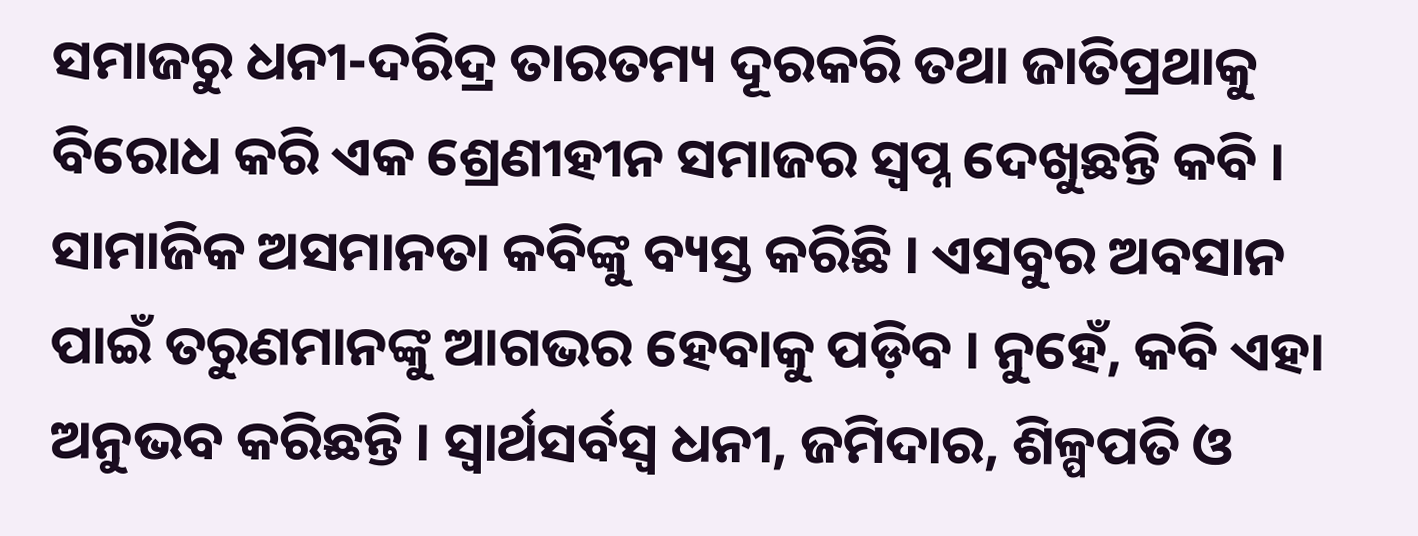ସମାଜରୁ ଧନୀ-ଦରିଦ୍ର ତାରତମ୍ୟ ଦୂରକରି ତଥା ଜାତିପ୍ରଥାକୁ ବିରୋଧ କରି ଏକ ଶ୍ରେଣୀହୀନ ସମାଜର ସ୍ବପ୍ନ ଦେଖୁଛନ୍ତି କବି । ସାମାଜିକ ଅସମାନତା କବିଙ୍କୁ ବ୍ୟସ୍ତ କରିଛି । ଏସବୁର ଅବସାନ ପାଇଁ ତରୁଣମାନଙ୍କୁ ଆଗଭର ହେବାକୁ ପଡ଼ିବ । ନୁହେଁ, କବି ଏହା ଅନୁଭବ କରିଛନ୍ତି । ସ୍ଵାର୍ଥସର୍ବସ୍ଵ ଧନୀ, ଜମିଦାର, ଶିଳ୍ପପତି ଓ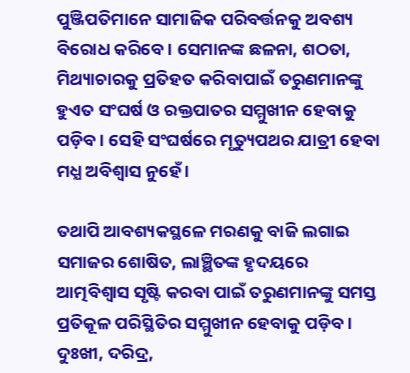ପୁଞ୍ଜିପତିମାନେ ସାମାଜିକ ପରିବର୍ତ୍ତନକୁ ଅବଶ୍ୟ ବିରୋଧ କରିବେ । ସେମାନଙ୍କ ଛଳନା, ଶଠତା, ମିଥ୍ୟାଚାରକୁ ପ୍ରତିହତ କରିବାପାଇଁ ତରୁଣମାନଙ୍କୁ ହୁଏତ ସଂଘର୍ଷ ଓ ରକ୍ତପାତର ସମ୍ମୁଖୀନ ହେବାକୁ ପଡ଼ିବ । ସେହି ସଂଘର୍ଷରେ ମୃତ୍ୟୁପଥର ଯାତ୍ରୀ ହେବା ମଧ୍ଯ ଅବିଶ୍ଵାସ ନୁହେଁ ।

ତଥାପି ଆବଶ୍ୟକସ୍ଥଳେ ମରଣକୁ ବାଜି ଲଗାଇ ସମାଜର ଶୋଷିତ, ଲାଞ୍ଛିତଙ୍କ ହୃଦୟରେ ଆତ୍ମବିଶ୍ଵାସ ସୃଷ୍ଟି କରବା ପାଇଁ ତରୁଣମାନଙ୍କୁ ସମସ୍ତ ପ୍ରତିକୂଳ ପରିସ୍ଥିତିର ସମ୍ମୁଖୀନ ହେବାକୁ ପଡ଼ିବ । ଦୁଃଖୀ, ଦରିଦ୍ର,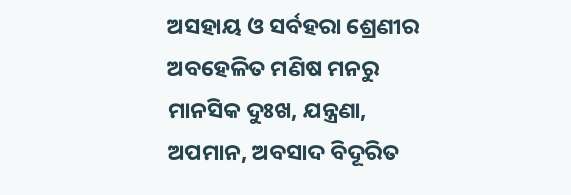ଅସହାୟ ଓ ସର୍ବହରା ଶ୍ରେଣୀର ଅବହେଳିତ ମଣିଷ ମନରୁ ମାନସିକ ଦୁଃଖ, ଯନ୍ତ୍ରଣା, ଅପମାନ, ଅବସାଦ ବିଦୂରିତ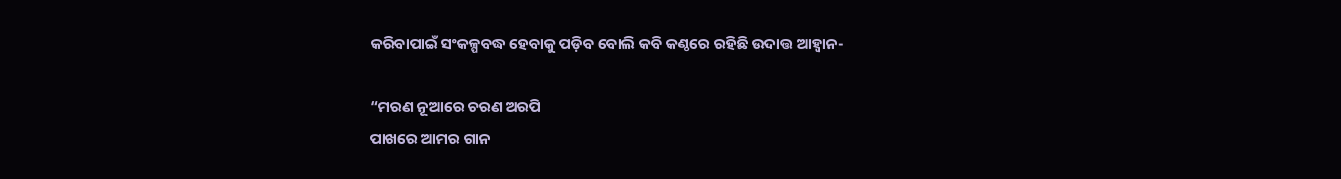କରିବାପାଇଁ ସଂକଳ୍ପବଦ୍ଧ ହେବାକୁ ପଡ଼ିବ ବୋଲି କବି କଣ୍ଠରେ ରହିଛି ଉଦାତ୍ତ ଆହ୍ଵାନ-

“ମରଣ ନୂଆରେ ଚରଣ ଅରପି
ପାଖରେ ଆମର ଗାନ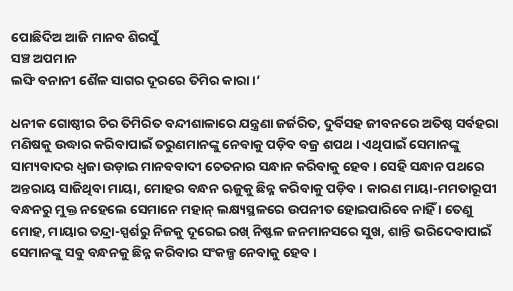ପୋଛିଦିଅ ଆଜି ମାନବ ଶିରସୁଁ
ସଞ୍ଚ ଅପମାନ
ଲଙ୍ଘି ବନାନୀ ଶୈଳ ସାଗର ଦୂରରେ ତିମିର କାରା ।’

ଧନୀକ ଗୋଷ୍ଠୀର ଚିର ତିମିରିତ ବନ୍ଦୀଶାଳାରେ ଯନ୍ତ୍ରଣା ଜର୍ଜରିତ, ଦୁର୍ବିସହ ଜୀବନରେ ଅତିଷ୍ଠ ସର୍ବହରା ମଣିଷକୁ ଉଦ୍ଧାର କରିବାପାଇଁ ତରୁଣମାନଙ୍କୁ ନେବାକୁ ପଡ଼ିବ ବଜ୍ର ଶପଥ । ଏଥିପାଇଁ ସେମାନଙ୍କୁ ସାମ୍ୟବାଦର ଧ୍ଵଜା ଉଡ଼ାଇ ମାନବବାଦୀ ଚେତନାର ସନ୍ଧାନ କରିବାକୁ ହେବ । ସେହି ସନ୍ଧାନ ପଥରେ ଅନ୍ତରାୟ ସାଜିଥିବା ମାୟା, ମୋହର ବନ୍ଧନ ଋଜୁକୁ ଛିନ୍ନ କରିବାକୁ ପଡ଼ିବ । କାରଣ ମାୟା-ମମତାରୂପୀ ବନ୍ଧନରୁ ମୁକ୍ତ ନହେଲେ ସେମାନେ ମହାନ୍ ଲକ୍ଷ୍ୟସ୍ଥଳରେ ଉପନୀତ ହୋଇପାରିବେ ନାହିଁ । ତେଣୁ ମୋହ, ମାୟାର ତନ୍ଦ୍ରା-ସ୍ପର୍ଶରୁ ନିଜକୁ ଦୂରେଇ ରଖ୍ ନିଷ୍ଫଳ ଜନମାନସରେ ସୁଖ, ଶାନ୍ତି ଭରିଦେବାପାଇଁ ସେମାନଙ୍କୁ ସବୁ ବନ୍ଧନକୁ ଛିନ୍ନ କରିବାର ସଂକଳ୍ପ ନେବାକୁ ହେବ ।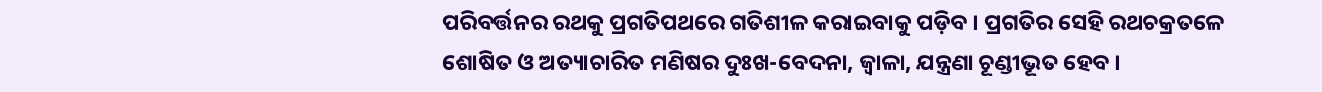ପରିବର୍ତ୍ତନର ରଥକୁ ପ୍ରଗତିପଥରେ ଗତିଶୀଳ କରାଇବାକୁ ପଡ଼ିବ । ପ୍ରଗତିର ସେହି ରଥଚକ୍ରତଳେ ଶୋଷିତ ଓ ଅତ୍ୟାଚାରିତ ମଣିଷର ଦୁଃଖ-ବେଦନା, ଜ୍ଵାଳା, ଯନ୍ତ୍ରଣା ଚୂଣ୍ଡୀଭୂତ ହେବ ।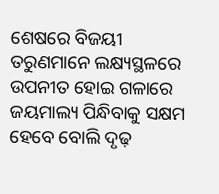ଶେଷରେ ବିଜୟୀ ତରୁଣମାନେ ଲକ୍ଷ୍ୟସ୍ଥଳରେ ଉପନୀତ ହୋଇ ଗଳାରେ ଜୟମାଲ୍ୟ ପିନ୍ଧିବାକୁ ସକ୍ଷମ ହେବେ ବୋଲି ଦୃଢ଼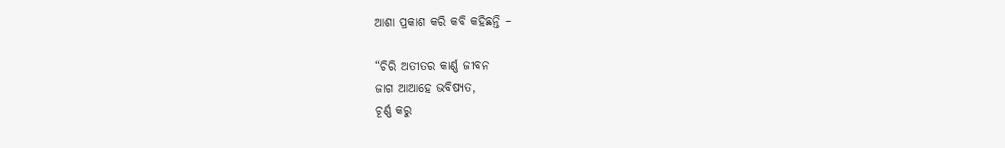ଆଶା ପ୍ରକାଶ କରି କବି କହିଛନ୍ତି –

“ଚିରି ଅତୀତର କାର୍ଣ୍ଣ ଜୀବନ
ଜାଗ ଆଆହେ ଭବିଷ୍ୟତ,
ଚୂର୍ଣ୍ଣ କରୁ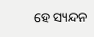ହେ ସ୍ୟନ୍ଦନ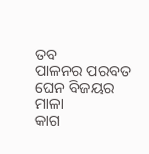ତବ
ପାଳନର ପରବତ
ଘେନ ବିଜୟର ମାଳା
କାଗ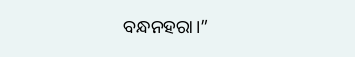ବନ୍ଧନହରା।”